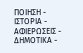ΠΟΙΗΣΗ - ΙΣΤΟΡΙΑ - ΑΦΙΕΡΩΣΕΙΣ - ΔΗΜΟΤΙΚΑ -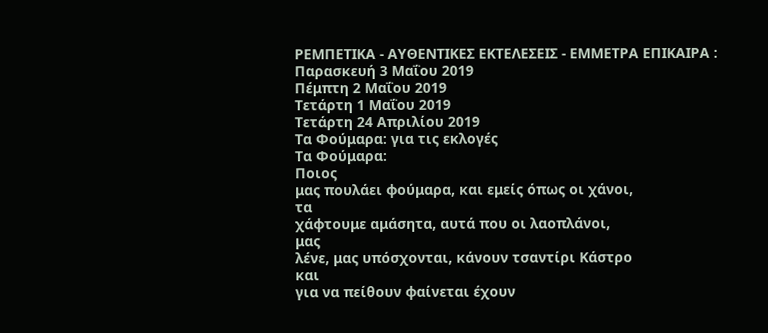ΡΕΜΠΕΤΙΚΑ - ΑΥΘΕΝΤΙΚΕΣ ΕΚΤΕΛΕΣΕΙΣ - ΕΜΜΕΤΡΑ ΕΠΙΚΑΙΡΑ :
Παρασκευή 3 Μαΐου 2019
Πέμπτη 2 Μαΐου 2019
Τετάρτη 1 Μαΐου 2019
Τετάρτη 24 Απριλίου 2019
Τα Φούμαρα: για τις εκλογές
Τα Φούμαρα:
Ποιος
μας πουλάει φούμαρα, και εμείς όπως οι χάνοι,
τα
χάφτουμε αμάσητα, αυτά που οι λαοπλάνοι,
μας
λένε, μας υπόσχονται, κάνουν τσαντίρι Κάστρο
και
για να πείθουν φαίνεται έχουν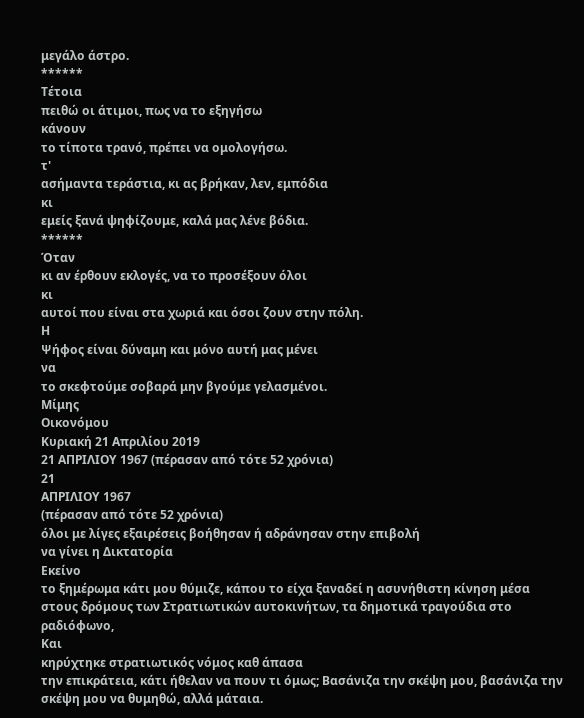μεγάλο άστρο.
******
Τέτοια
πειθώ οι άτιμοι, πως να το εξηγήσω
κάνουν
το τίποτα τρανό, πρέπει να ομολογήσω.
τ'
ασήμαντα τεράστια, κι ας βρήκαν, λεν, εμπόδια
κι
εμείς ξανά ψηφίζουμε, καλά μας λένε βόδια.
******
Όταν
κι αν έρθουν εκλογές, να το προσέξουν όλοι
κι
αυτοί που είναι στα χωριά και όσοι ζουν στην πόλη.
Η
Ψήφος είναι δύναμη και μόνο αυτή μας μένει
να
το σκεφτούμε σοβαρά μην βγούμε γελασμένοι.
Μίμης
Οικονόμου
Κυριακή 21 Απριλίου 2019
21 ΑΠΡΙΛΙΟΥ 1967 (πέρασαν από τότε 52 χρόνια)
21
ΑΠΡΙΛΙΟΥ 1967
(πέρασαν από τότε 52 χρόνια)
όλοι με λίγες εξαιρέσεις βοήθησαν ή αδράνησαν στην επιβολή
να γίνει η Δικτατορία
Εκείνο
το ξημέρωμα κάτι μου θύμιζε, κάπου το είχα ξαναδεί η ασυνήθιστη κίνηση μέσα
στους δρόμους των Στρατιωτικών αυτοκινήτων, τα δημοτικά τραγούδια στο
ραδιόφωνο,
Και
κηρύχτηκε στρατιωτικός νόμος καθ άπασα
την επικράτεια, κάτι ήθελαν να πουν τι όμως; Βασάνιζα την σκέψη μου, βασάνιζα την σκέψη μου να θυμηθώ, αλλά μάταια.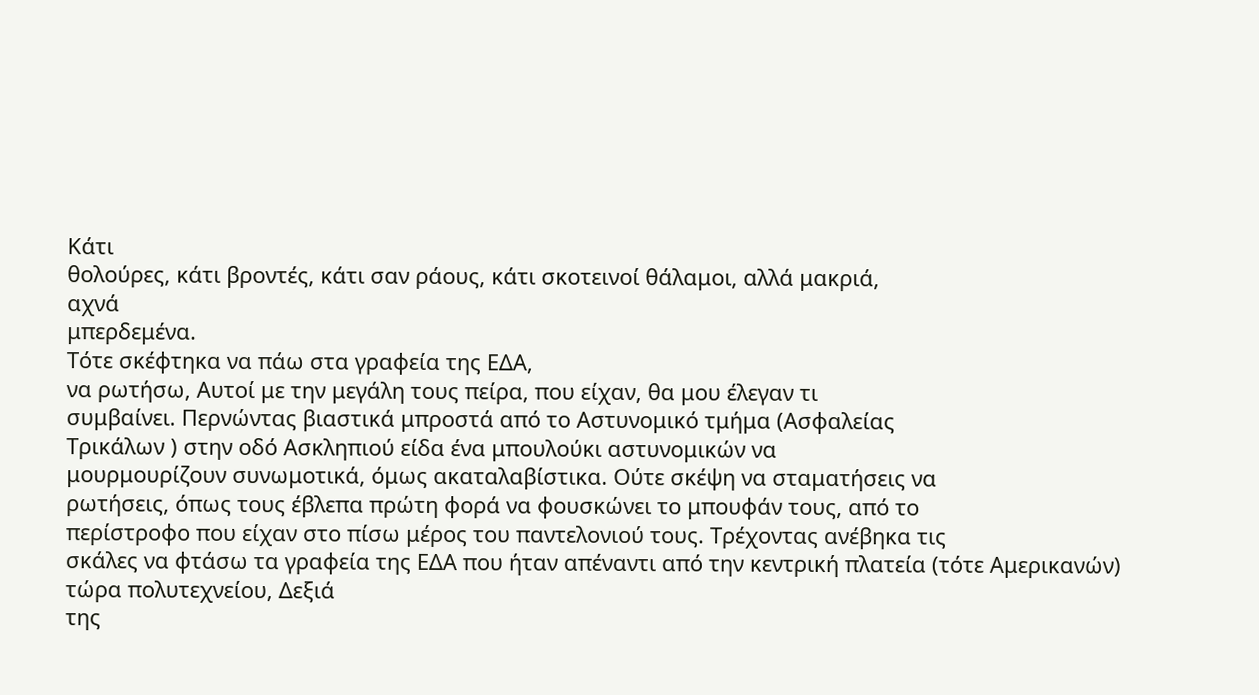Κάτι
θολούρες, κάτι βροντές, κάτι σαν ράους, κάτι σκοτεινοί θάλαμοι, αλλά μακριά,
αχνά
μπερδεμένα.
Τότε σκέφτηκα να πάω στα γραφεία της ΕΔΑ,
να ρωτήσω, Αυτοί με την μεγάλη τους πείρα, που είχαν, θα μου έλεγαν τι
συμβαίνει. Περνώντας βιαστικά μπροστά από το Αστυνομικό τμήμα (Ασφαλείας
Τρικάλων ) στην οδό Ασκληπιού είδα ένα μπουλούκι αστυνομικών να
μουρμουρίζουν συνωμοτικά, όμως ακαταλαβίστικα. Ούτε σκέψη να σταματήσεις να
ρωτήσεις, όπως τους έβλεπα πρώτη φορά να φουσκώνει το μπουφάν τους, από το
περίστροφο που είχαν στο πίσω μέρος του παντελονιού τους. Τρέχοντας ανέβηκα τις
σκάλες να φτάσω τα γραφεία της ΕΔΑ που ήταν απέναντι από την κεντρική πλατεία (τότε Αμερικανών) τώρα πολυτεχνείου, Δεξιά
της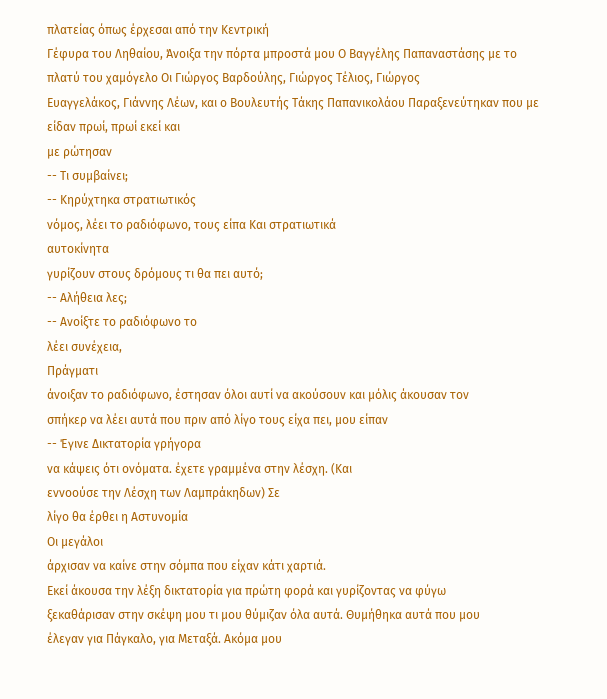πλατείας όπως έρχεσαι από την Κεντρική
Γέφυρα του Ληθαίου, Άνοιξα την πόρτα μπροστά μου Ο Βαγγέλης Παπαναστάσης με το πλατύ του χαμόγελο Οι Γιώργος Βαρδούλης, Γιώργος Τέλιος, Γιώργος
Ευαγγελάκος, Γιάννης Λέων, και ο Βουλευτής Τάκης Παπανικολάου Παραξενεύτηκαν που με είδαν πρωί, πρωί εκεί και
με ρώτησαν
-- Τι συμβαίνει;
-- Κηρύχτηκα στρατιωτικός
νόμος, λέει το ραδιόφωνο, τους είπα Και στρατιωτικά
αυτοκίνητα
γυρίζουν στους δρόμους τι θα πει αυτό;
-- Αλήθεια λες;
-- Ανοίξτε το ραδιόφωνο το
λέει συνέχεια,
Πράγματι
άνοιξαν το ραδιόφωνο, έστησαν όλοι αυτί να ακούσουν και μόλις άκουσαν τον
σπήκερ να λέει αυτά που πριν από λίγο τους είχα πει, μου είπαν
-- Έγινε Δικτατορία γρήγορα
να κάψεις ότι ονόματα. έχετε γραμμένα στην λέσχη. (Και
εννοούσε την Λέσχη των Λαμπράκηδων) Σε
λίγο θα έρθει η Αστυνομία
Οι μεγάλοι
άρχισαν να καίνε στην σόμπα που είχαν κάτι χαρτιά.
Εκεί άκουσα την λέξη δικτατορία για πρώτη φορά και γυρίζοντας να φύγω
ξεκαθάρισαν στην σκέψη μου τι μου θύμιζαν όλα αυτά. Θυμήθηκα αυτά που μου
έλεγαν για Πάγκαλο, για Μεταξά. Ακόμα μου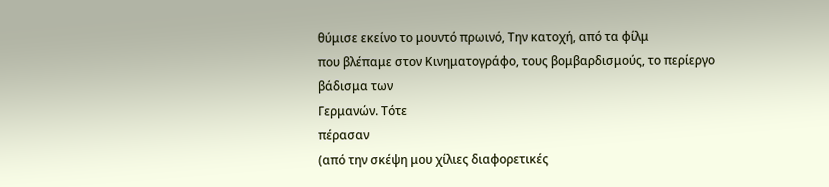θύμισε εκείνο το μουντό πρωινό, Την κατοχή, από τα φίλμ
που βλέπαμε στον Κινηματογράφο, τους βομβαρδισμούς, το περίεργο βάδισμα των
Γερμανών. Τότε
πέρασαν
(από την σκέψη μου χίλιες διαφορετικές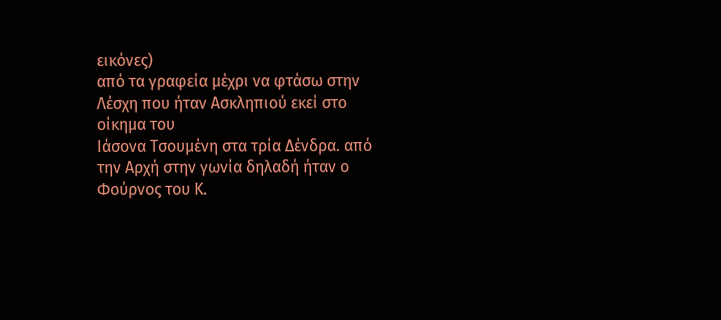εικόνες)
από τα γραφεία μέχρι να φτάσω στην Λέσχη που ήταν Ασκληπιού εκεί στο οίκημα του
Ιάσονα Τσουμένη στα τρία Δένδρα. από
την Αρχή στην γωνία δηλαδή ήταν ο Φούρνος του Κ.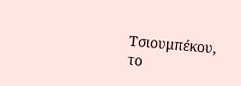Τσιουμπέκου,
το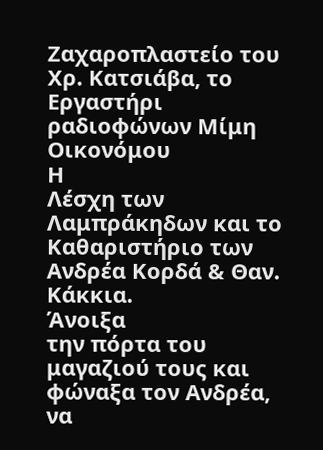Ζαχαροπλαστείο του Χρ. Κατσιάβα, το
Εργαστήρι ραδιοφώνων Μίμη Οικονόμου
Η
Λέσχη των Λαμπράκηδων και το
Καθαριστήριο των Ανδρέα Κορδά & Θαν.
Κάκκια.
Άνοιξα
την πόρτα του μαγαζιού τους και φώναξα τον Ανδρέα, να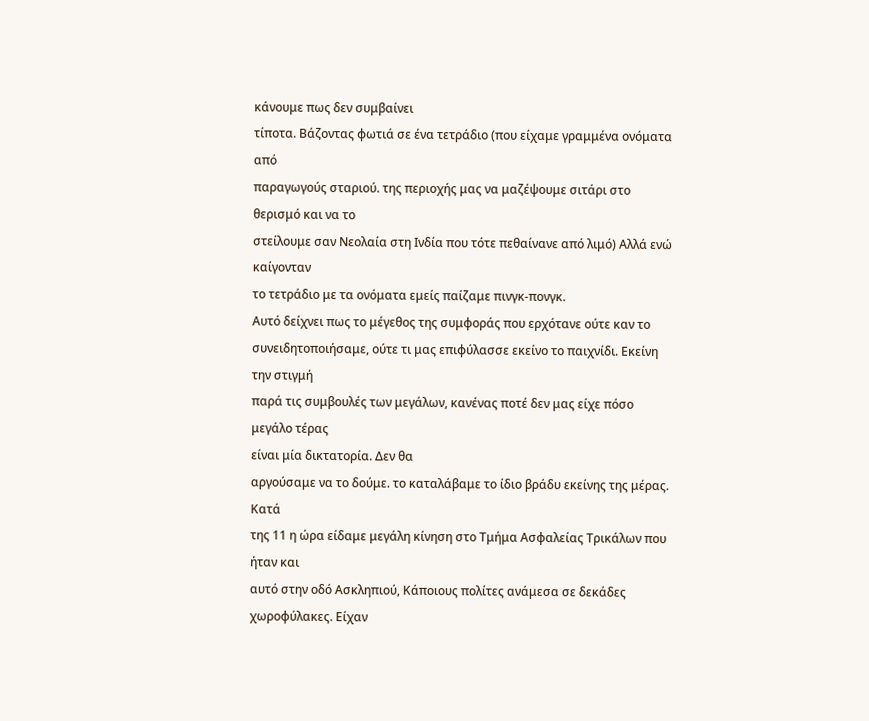κάνουμε πως δεν συμβαίνει
τίποτα. Βάζοντας φωτιά σε ένα τετράδιο (που είχαμε γραμμένα ονόματα από
παραγωγούς σταριού. της περιοχής μας να μαζέψουμε σιτάρι στο θερισμό και να το
στείλουμε σαν Νεολαία στη Ινδία που τότε πεθαίνανε από λιμό) Αλλά ενώ καίγονταν
το τετράδιο με τα ονόματα εμείς παίζαμε πινγκ-πονγκ.
Αυτό δείχνει πως το μέγεθος της συμφοράς που ερχότανε ούτε καν το
συνειδητοποιήσαμε, ούτε τι μας επιφύλασσε εκείνο το παιχνίδι. Εκείνη την στιγμή
παρά τις συμβουλές των μεγάλων, κανένας ποτέ δεν μας είχε πόσο μεγάλο τέρας
είναι μία δικτατορία. Δεν θα
αργούσαμε να το δούμε. το καταλάβαμε το ίδιο βράδυ εκείνης της μέρας.
Κατά
της 11 η ώρα είδαμε μεγάλη κίνηση στο Τμήμα Ασφαλείας Τρικάλων που ήταν και
αυτό στην οδό Ασκληπιού, Κάποιους πολίτες ανάμεσα σε δεκάδες χωροφύλακες. Είχαν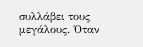συλλάβει τους μεγάλους. Όταν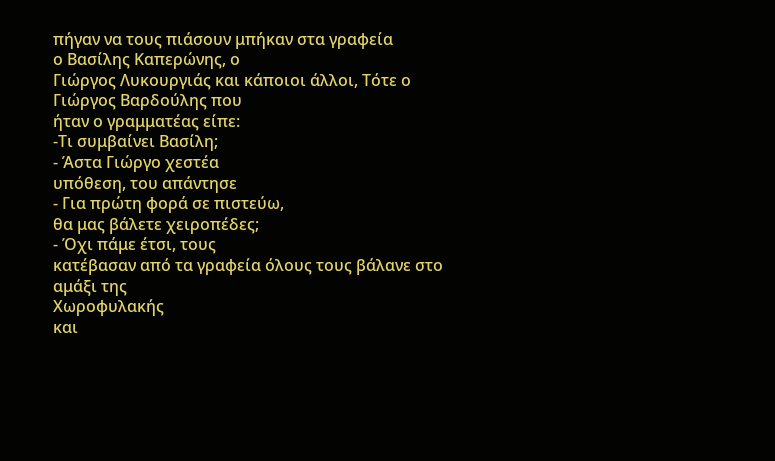πήγαν να τους πιάσουν μπήκαν στα γραφεία
ο Βασίλης Καπερώνης, ο
Γιώργος Λυκουργιάς και κάποιοι άλλοι, Τότε ο Γιώργος Βαρδούλης που
ήταν ο γραμματέας είπε:
-Τι συμβαίνει Βασίλη;
- Άστα Γιώργο χεστέα
υπόθεση, του απάντησε
- Για πρώτη φορά σε πιστεύω,
θα μας βάλετε χειροπέδες;
- Όχι πάμε έτσι, τους
κατέβασαν από τα γραφεία όλους τους βάλανε στο αμάξι της
Χωροφυλακής
και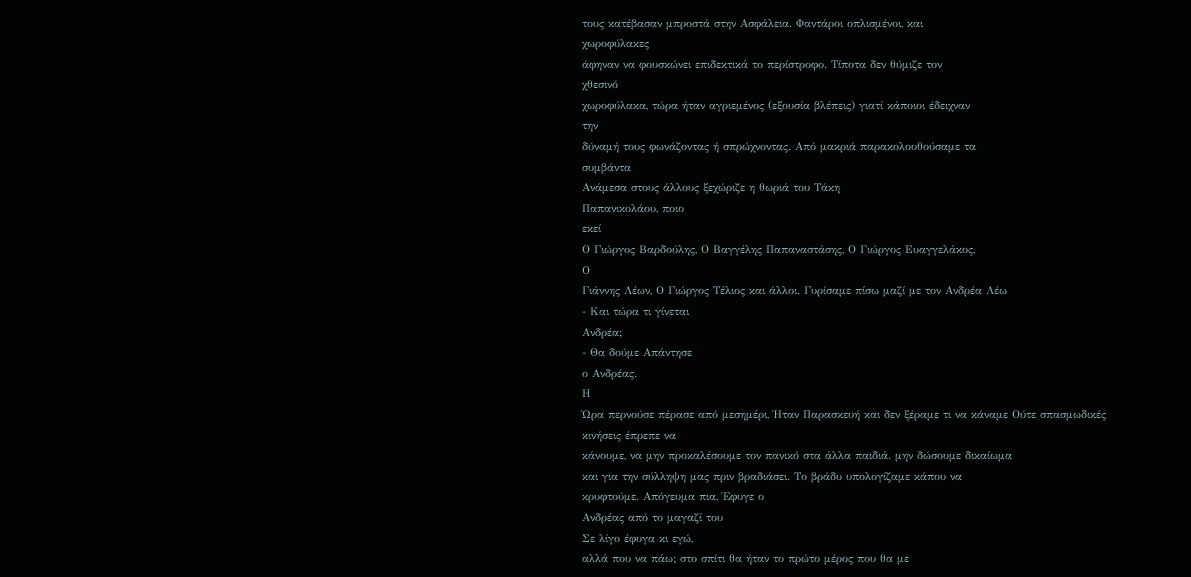τους κατέβασαν μπροστά στην Ασφάλεια. Φαντάροι οπλισμένοι, και
χωροφύλακες
άφηναν να φουσκώνει επιδεκτικά το περίστροφο. Τίποτα δεν θύμιζε τον
χθεσινό
χωροφύλακα, τώρα ήταν αγριεμένος (εξουσία βλέπεις) γιατί κάποιοι έδειχναν
την
δύναμή τους φωνάζοντας ή σπρώχνοντας. Από μακριά παρακολουθούσαμε τα
συμβάντα
Ανάμεσα στους άλλους ξεχώριζε η θωριά του Τάκη
Παπανικολάου, ποιο
εκεί
Ο Γιώργος Βαρδούλης, Ο Βαγγέλης Παπαναστάσης, Ο Γιώργος Ευαγγελάκος,
Ο
Γιάννης Λέων, Ο Γιώργος Τέλιος και άλλοι. Γυρίσαμε πίσω μαζί με τον Ανδρέα Λέω
- Και τώρα τι γίνεται
Ανδρέα;
- Θα δούμε Απάντησε
ο Ανδρέας.
Η
Ώρα περνούσε πέρασε από μεσημέρι, Ήταν Παρασκευή και δεν ξέραμε τι να κάναμε Ούτε σπασμωδικές κινήσεις έπρεπε να
κάνουμε, να μην προκαλέσουμε τον πανικό στα άλλα παιδιά. μην δώσουμε δικαίωμα
και για την σύλληψη μας πριν βραδιάσει. Το βράδυ υπολογίζαμε κάπου να
κρυφτούμε. Απόγευμα πια, Έφυγε ο
Ανδρέας από το μαγαζί του
Σε λίγο έφυγα κι εγώ,
αλλά που να πάω; στο σπίτι θα ήταν το πρώτο μέρος που θα με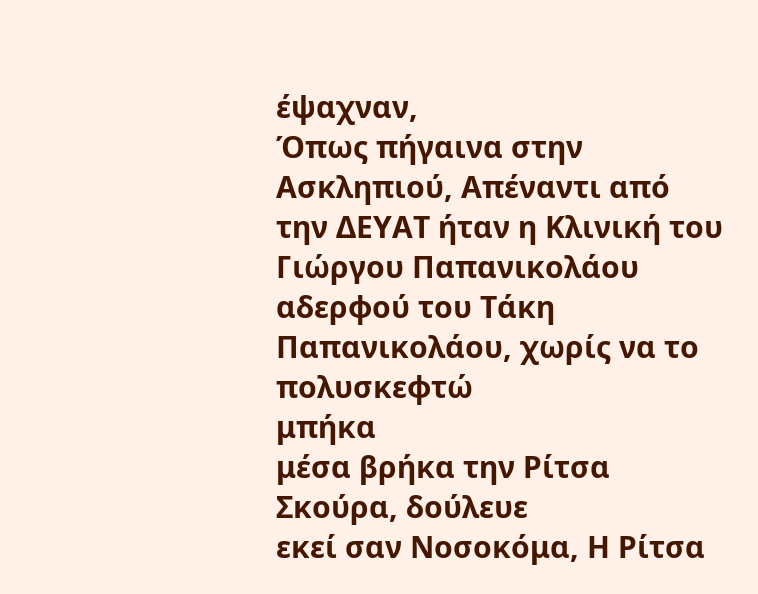έψαχναν,
Όπως πήγαινα στην Ασκληπιού, Απέναντι από την ΔΕΥΑΤ ήταν η Κλινική του Γιώργου Παπανικολάου αδερφού του Τάκη Παπανικολάου, χωρίς να το
πολυσκεφτώ
μπήκα
μέσα βρήκα την Ρίτσα Σκούρα, δούλευε
εκεί σαν Νοσοκόμα, Η Ρίτσα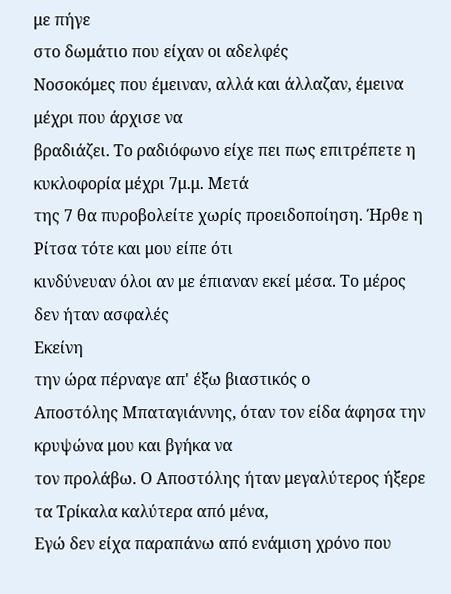με πήγε
στο δωμάτιο που είχαν οι αδελφές
Νοσοκόμες που έμειναν, αλλά και άλλαζαν, έμεινα μέχρι που άρχισε να
βραδιάζει. Το ραδιόφωνο είχε πει πως επιτρέπετε η κυκλοφορία μέχρι 7μ.μ. Μετά
της 7 θα πυροβολείτε χωρίς προειδοποίηση. Ήρθε η Ρίτσα τότε και μου είπε ότι
κινδύνευαν όλοι αν με έπιαναν εκεί μέσα. Το μέρος δεν ήταν ασφαλές
Εκείνη
την ώρα πέρναγε απ' έξω βιαστικός ο
Αποστόλης Μπαταγιάννης, όταν τον είδα άφησα την κρυψώνα μου και βγήκα να
τον προλάβω. Ο Αποστόλης ήταν μεγαλύτερος ήξερε τα Τρίκαλα καλύτερα από μένα,
Εγώ δεν είχα παραπάνω από ενάμιση χρόνο που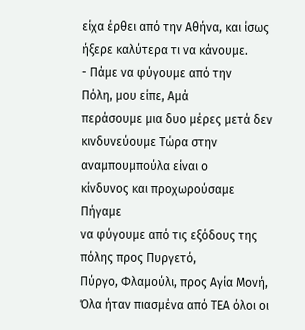είχα έρθει από την Αθήνα, και ίσως
ήξερε καλύτερα τι να κάνουμε.
- Πάμε να φύγουμε από την
Πόλη, μου είπε, Αμά
περάσουμε μια δυο μέρες μετά δεν
κινδυνεύουμε Τώρα στην αναμπουμπούλα είναι ο
κίνδυνος και προχωρούσαμε
Πήγαμε
να φύγουμε από τις εξόδους της πόλης προς Πυργετό,
Πύργο, Φλαμούλι, προς Αγία Μονή,
Όλα ήταν πιασμένα από ΤΕΑ όλοι οι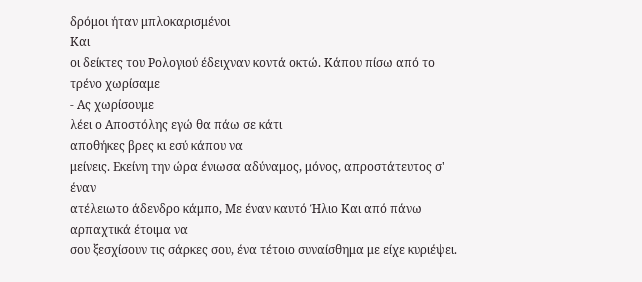δρόμοι ήταν μπλοκαρισμένοι
Και
οι δείκτες του Ρολογιού έδειχναν κοντά οκτώ. Κάπου πίσω από το τρένο χωρίσαμε
- Ας χωρίσουμε
λέει ο Αποστόλης εγώ θα πάω σε κάτι
αποθήκες βρες κι εσύ κάπου να
μείνεις. Εκείνη την ώρα ένιωσα αδύναμος, μόνος, απροστάτευτος σ' έναν
ατέλειωτο άδενδρο κάμπο, Με έναν καυτό Ήλιο Και από πάνω αρπαχτικά έτοιμα να
σου ξεσχίσουν τις σάρκες σου, ένα τέτοιο συναίσθημα με είχε κυριέψει.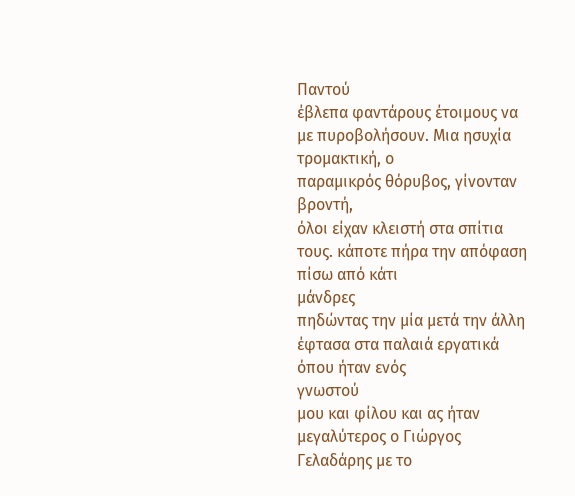Παντού
έβλεπα φαντάρους έτοιμους να με πυροβολήσουν. Μια ησυχία τρομακτική, ο
παραμικρός θόρυβος, γίνονταν
βροντή,
όλοι είχαν κλειστή στα σπίτια τους. κάποτε πήρα την απόφαση πίσω από κάτι
μάνδρες
πηδώντας την μία μετά την άλλη έφτασα στα παλαιά εργατικά όπου ήταν ενός
γνωστού
μου και φίλου και ας ήταν μεγαλύτερος ο Γιώργος
Γελαδάρης με το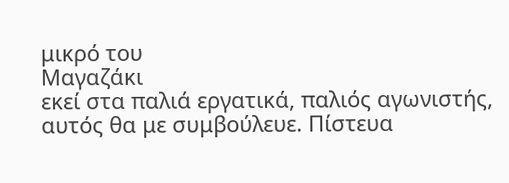μικρό του
Μαγαζάκι
εκεί στα παλιά εργατικά, παλιός αγωνιστής, αυτός θα με συμβούλευε. Πίστευα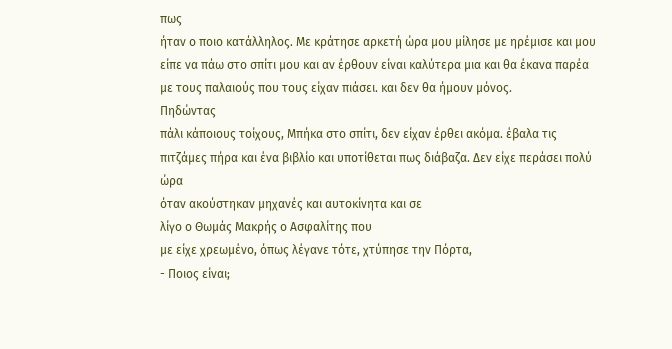πως
ήταν ο ποιο κατάλληλος. Με κράτησε αρκετή ώρα μου μίλησε με ηρέμισε και μου
είπε να πάω στο σπίτι μου και αν έρθουν είναι καλύτερα μια και θα έκανα παρέα
με τους παλαιούς που τους είχαν πιάσει. και δεν θα ήμουν μόνος.
Πηδώντας
πάλι κάποιους τοίχους, Μπήκα στο σπίτι, δεν είχαν έρθει ακόμα. έβαλα τις
πιτζάμες πήρα και ένα βιβλίο και υποτίθεται πως διάβαζα. Δεν είχε περάσει πολύ
ώρα
όταν ακούστηκαν μηχανές και αυτοκίνητα και σε
λίγο ο Θωμάς Μακρής ο Ασφαλίτης που
με είχε χρεωμένο, όπως λέγανε τότε, χτύπησε την Πόρτα,
- Ποιος είναι;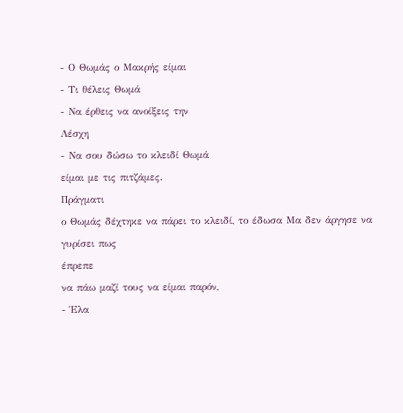- Ο Θωμάς ο Μακρής είμαι
- Τι θέλεις Θωμά
- Να έρθεις να ανοίξεις την
Λέσχη
- Να σου δώσω το κλειδί Θωμά
είμαι με τις πιτζάμες.
Πράγματι
ο Θωμάς δέχτηκε να πάρει το κλειδί, το έδωσα Μα δεν άργησε να γυρίσει πως
έπρεπε
να πάω μαζί τους να είμαι παρόν,
- Έλα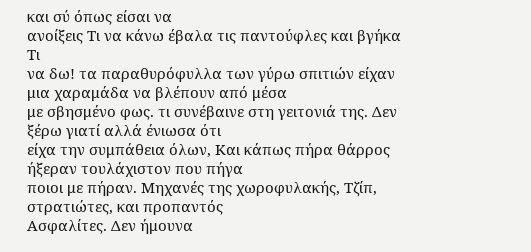και σύ όπως είσαι να
ανοίξεις Τι να κάνω έβαλα τις παντούφλες και βγήκα
Τι
να δω! τα παραθυρόφυλλα των γύρω σπιτιών είχαν μια χαραμάδα να βλέπουν από μέσα
με σβησμένο φως. τι συνέβαινε στη γειτονιά της. Δεν ξέρω γιατί αλλά ένιωσα ότι
είχα την συμπάθεια όλων, Και κάπως πήρα θάρρος ήξεραν τουλάχιστον που πήγα
ποιοι με πήραν. Μηχανές της χωροφυλακής, Τζίπ, στρατιώτες, και προπαντός
Ασφαλίτες. Δεν ήμουνα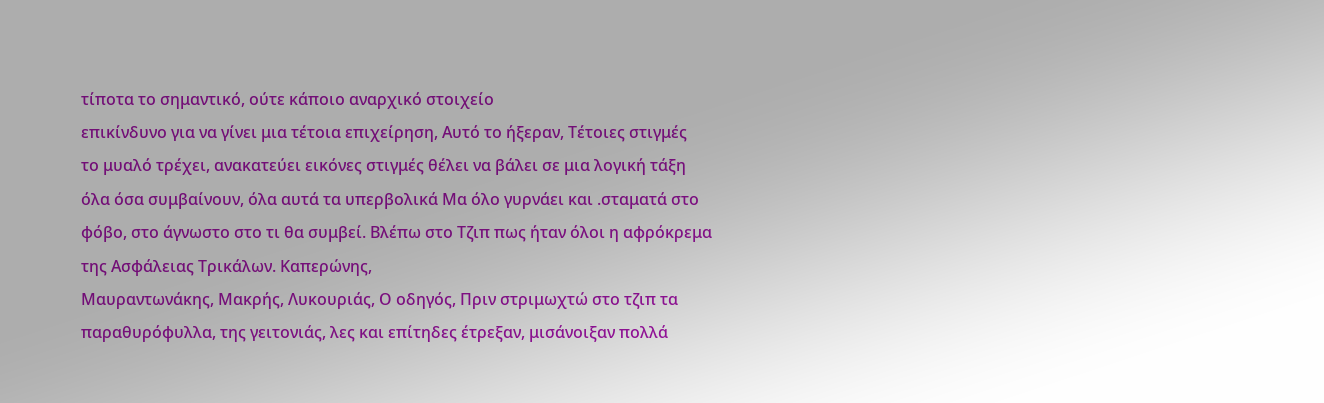τίποτα το σημαντικό, ούτε κάποιο αναρχικό στοιχείο
επικίνδυνο για να γίνει μια τέτοια επιχείρηση, Αυτό το ήξεραν, Τέτοιες στιγμές
το μυαλό τρέχει, ανακατεύει εικόνες στιγμές θέλει να βάλει σε μια λογική τάξη
όλα όσα συμβαίνουν, όλα αυτά τα υπερβολικά Μα όλο γυρνάει και .σταματά στο
φόβο, στο άγνωστο στο τι θα συμβεί. Βλέπω στο Τζιπ πως ήταν όλοι η αφρόκρεμα
της Ασφάλειας Τρικάλων. Καπερώνης,
Μαυραντωνάκης, Μακρής, Λυκουριάς, Ο οδηγός, Πριν στριμωχτώ στο τζιπ τα
παραθυρόφυλλα, της γειτονιάς, λες και επίτηδες έτρεξαν, μισάνοιξαν πολλά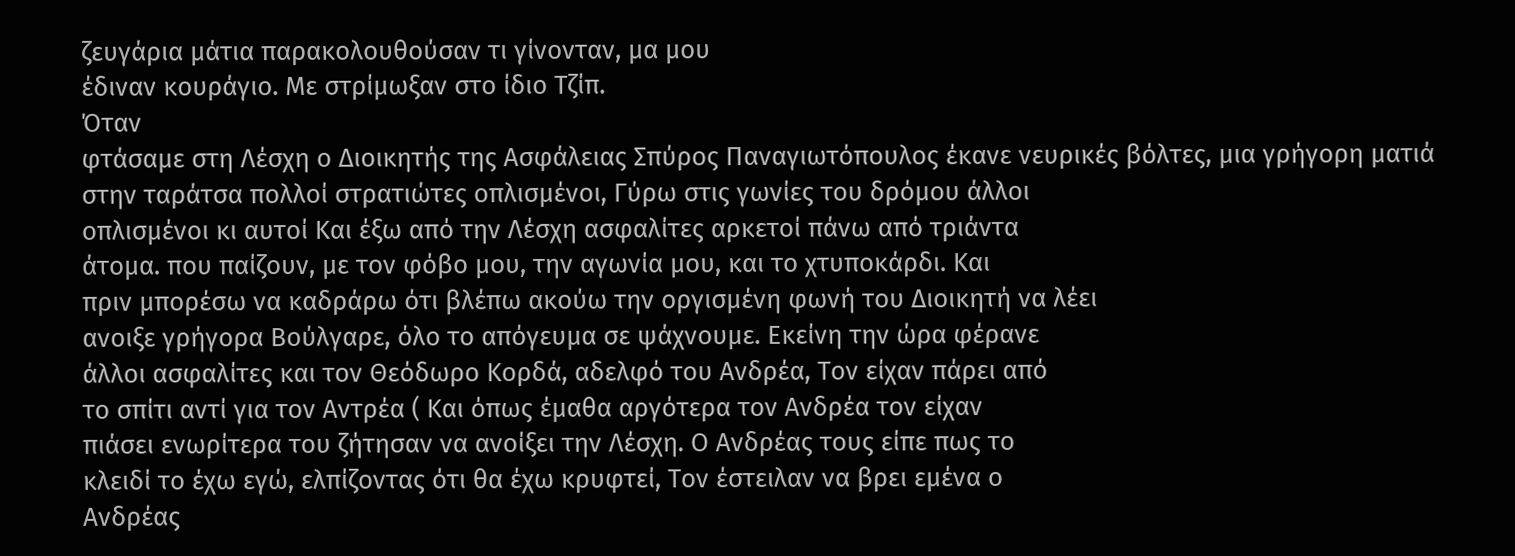ζευγάρια μάτια παρακολουθούσαν τι γίνονταν, μα μου
έδιναν κουράγιο. Με στρίμωξαν στο ίδιο Τζίπ.
Όταν
φτάσαμε στη Λέσχη ο Διοικητής της Ασφάλειας Σπύρος Παναγιωτόπουλος έκανε νευρικές βόλτες, μια γρήγορη ματιά
στην ταράτσα πολλοί στρατιώτες οπλισμένοι, Γύρω στις γωνίες του δρόμου άλλοι
οπλισμένοι κι αυτοί Και έξω από την Λέσχη ασφαλίτες αρκετοί πάνω από τριάντα
άτομα. που παίζουν, με τον φόβο μου, την αγωνία μου, και το χτυποκάρδι. Και
πριν μπορέσω να καδράρω ότι βλέπω ακούω την οργισμένη φωνή του Διοικητή να λέει
ανοιξε γρήγορα Βούλγαρε, όλο το απόγευμα σε ψάχνουμε. Εκείνη την ώρα φέρανε
άλλοι ασφαλίτες και τον Θεόδωρο Κορδά, αδελφό του Ανδρέα, Τον είχαν πάρει από
το σπίτι αντί για τον Αντρέα ( Και όπως έμαθα αργότερα τον Ανδρέα τον είχαν
πιάσει ενωρίτερα του ζήτησαν να ανοίξει την Λέσχη. Ο Ανδρέας τους είπε πως το
κλειδί το έχω εγώ, ελπίζοντας ότι θα έχω κρυφτεί, Τον έστειλαν να βρει εμένα ο
Ανδρέας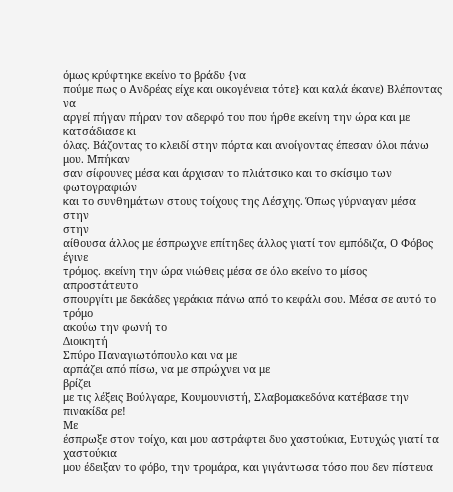όμως κρύφτηκε εκείνο το βράδυ {να
πούμε πως ο Ανδρέας είχε και οικογένεια τότε} και καλά έκανε) Βλέποντας να
αργεί πήγαν πήραν τον αδερφό του που ήρθε εκείνη την ώρα και με κατσάδιασε κι
όλας. Βάζοντας το κλειδί στην πόρτα και ανοίγοντας έπεσαν όλοι πάνω μου. Μπήκαν
σαν σίφουνες μέσα και άρχισαν το πλιάτσικο και το σκίσιμο των
φωτογραφιών
και το συνθημάτων στους τοίχους της Λέσχης. Όπως γύρναγαν μέσα στην
στην
αίθουσα άλλος με έσπρωχνε επίτηδες άλλος γιατί τον εμπόδιζα, Ο Φόβος έγινε
τρόμος. εκείνη την ώρα νιώθεις μέσα σε όλο εκείνο το μίσος απροστάτευτο
σπουργίτι με δεκάδες γεράκια πάνω από το κεφάλι σου. Μέσα σε αυτό το τρόμο
ακούω την φωνή το
Διοικητή
Σπύρο Παναγιωτόπουλο και να με
αρπάζει από πίσω, να με σπρώχνει να με
βρίζει
με τις λέξεις Βούλγαρε, Κουμουνιστή, Σλαβομακεδόνα κατέβασε την πινακίδα ρε!
Με
έσπρωξε στον τοίχο, και μου αστράφτει δυο χαστούκια, Ευτυχώς γιατί τα χαστούκια
μου έδειξαν το φόβο, την τρομάρα, και γιγάντωσα τόσο που δεν πίστευα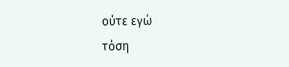ούτε εγώ
τόση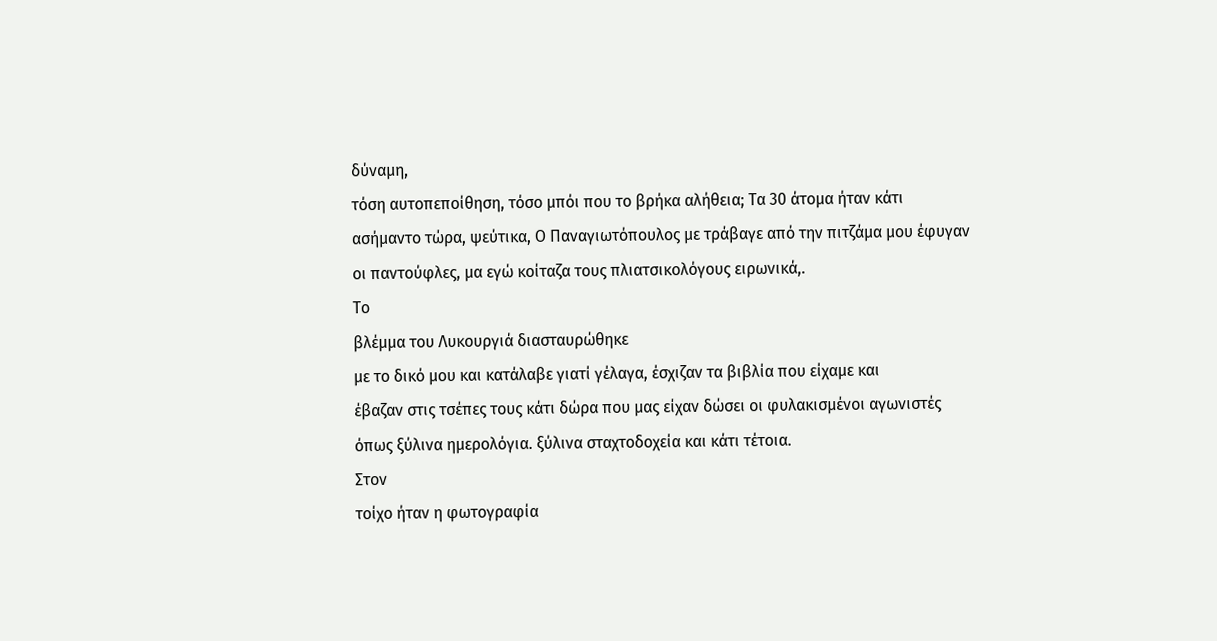δύναμη,
τόση αυτοπεποίθηση, τόσο μπόι που το βρήκα αλήθεια; Τα 30 άτομα ήταν κάτι
ασήμαντο τώρα, ψεύτικα, Ο Παναγιωτόπουλος με τράβαγε από την πιτζάμα μου έφυγαν
οι παντούφλες, μα εγώ κοίταζα τους πλιατσικολόγους ειρωνικά,.
Το
βλέμμα του Λυκουργιά διασταυρώθηκε
με το δικό μου και κατάλαβε γιατί γέλαγα, έσχιζαν τα βιβλία που είχαμε και
έβαζαν στις τσέπες τους κάτι δώρα που μας είχαν δώσει οι φυλακισμένοι αγωνιστές
όπως ξύλινα ημερολόγια. ξύλινα σταχτοδοχεία και κάτι τέτοια.
Στον
τοίχο ήταν η φωτογραφία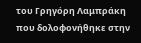του Γρηγόρη Λαμπράκη που δολοφονήθηκε στην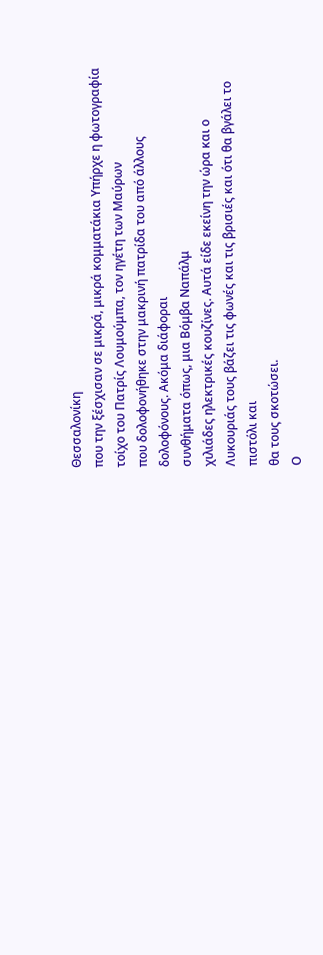Θεσσαλονίκη
που την ξέσχισαν σε μικρά, μικρά κομματάκια Υπήρχε η φωτογραφία τοίχο του Πατρίς Λουμούμπα, τον ηγέτη των Μαύρων
που δολοφονήθηκε στην μακρινή πατρίδα του από άλλους δολοφόνους. Ακόμα διάφοραι
συνθήματα όπως, μια Βόμβα Ναπάλμ
χιλιάδες ηλεκτρικές κουζίνες. Αυτά είδε εκείνη την ώρα και ο Λυκουριάς τους βάζει τις φωνές και τις βρισιές και ότι θα βγάλει το πιστόλι και
θα τους σκοτώσει.
Ο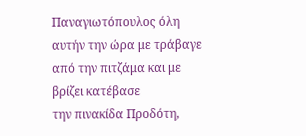Παναγιωτόπουλος όλη αυτήν την ώρα με τράβαγε από την πιτζάμα και με βρίζει κατέβασε
την πινακίδα Προδότη,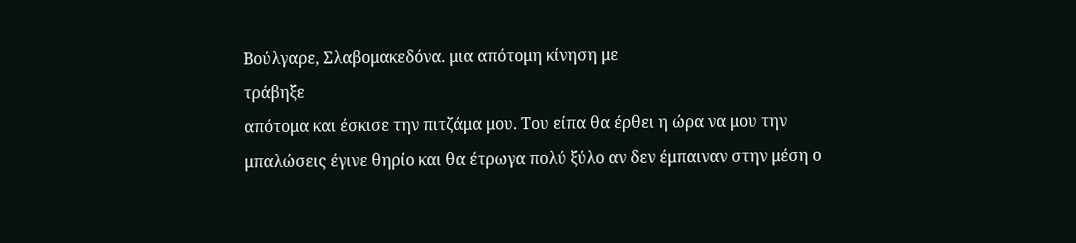Βούλγαρε, Σλαβομακεδόνα. μια απότομη κίνηση με
τράβηξε
απότομα και έσκισε την πιτζάμα μου. Του είπα θα έρθει η ώρα να μου την
μπαλώσεις έγινε θηρίο και θα έτρωγα πολύ ξύλο αν δεν έμπαιναν στην μέση ο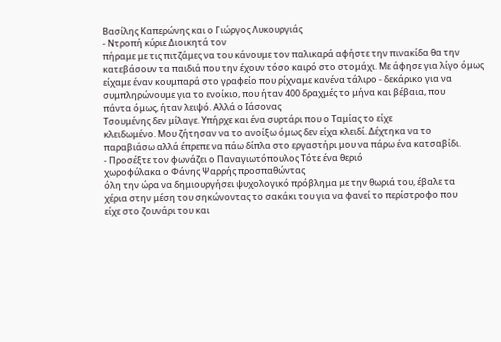Βασίλης Καπερώνης και ο Γιώργος Λυκουργιάς
- Ντροπή κύριε Διοικητά τον
πήραμε με τις πιτζάμες να του κάνουμε τον παλικαρά αφήστε την πινακίδα θα την
κατεβάσουν τα παιδιά που την έχουν τόσο καιρό στο στομάχι. Με άφησε για λίγο όμως
είχαμε έναν κουμπαρά στο γραφείο που ρίχναμε κανένα τάλιρο - δεκάρικο για να
συμπληρώνουμε για το ενοίκιο, που ήταν 400 δραχμές το μήνα και βέβαια, που
πάντα όμως, ήταν λειψό. Αλλά ο Ιάσονας
Τσουμένης δεν μίλαγε. Υπήρχε και ένα συρτάρι που ο Ταμίας το είχε
κλειδωμένο. Μου ζήτησαν να το ανοίξω όμως δεν είχα κλειδί. Δέχτηκα να το
παραβιάσω αλλά έπρεπε να πάω δίπλα στο εργαστήρι μου να πάρω ένα κατσαβίδι.
- Προσέξτε τον φωνάζει ο Παναγιωτόπουλος Τότε ένα θεριό
χωροφύλακα ο Φάνης Ψαρρής προσπαθώντας
όλη την ώρα να δημιουργήσει ψυχολογικό πρόβλημα με την θωριά του, έβαλε τα
χέρια στην μέση του σηκώνοντας το σακάκι του για να φανεί το περίστροφο που
είχε στο ζουνάρι του και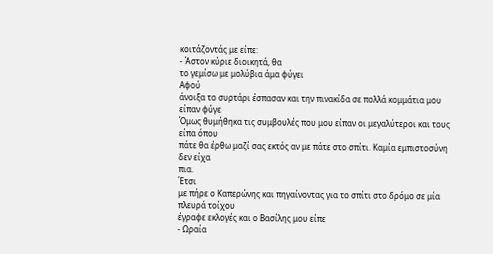κοιτάζοντάς με είπε:
- Άστον κύριε διοικητά, θα
το γεμίσω με μολύβια άμα φύγει
Αφού
άνοιξα το συρτάρι έσπασαν και την πινακίδα σε πολλά κομμάτια μου είπαν φύγε
Όμως θυμήθηκα τις συμβουλές που μου είπαν οι μεγαλύτεροι και τους είπα όπου
πάτε θα έρθω μαζί σας εκτός αν με πάτε στο σπίτι. Καμία εμπιστοσύνη δεν είχα
πια.
Έτσι
με πήρε ο Καπερώνης και πηγαίνοντας για το σπίτι στο δρόμο σε μία πλευρά τοίχου
έγραφε εκλογές και ο Βασίλης μου είπε
- Ωραία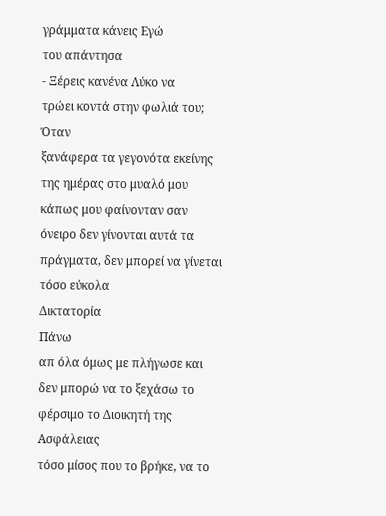γράμματα κάνεις Εγώ
του απάντησα
- Ξέρεις κανένα Λύκο να
τρώει κοντά στην φωλιά του;
Όταν
ξανάφερα τα γεγονότα εκείνης της ημέρας στο μυαλό μου κάπως μου φαίνονταν σαν
όνειρο δεν γίνονται αυτά τα πράγματα, δεν μπορεί να γίνεται τόσο εύκολα
Δικτατορία
Πάνω
απ όλα όμως με πλήγωσε και δεν μπορώ να το ξεχάσω το φέρσιμο το Διοικητή της
Ασφάλειας
τόσο μίσος που το βρήκε, να το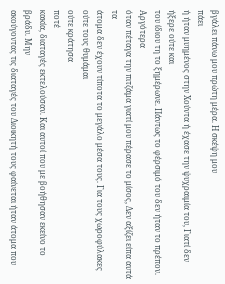βγάλει πάνω μου πρώτη μέρα. Η σκέψη μου
πάει
ή ήταν μυημένος στην Χούντα ή έχασε την ψυχραιμία του, Γιατί δεν ήξερε ούτε και
του ίδιου τη το ξημέρωνε. Πάντως το φέρσιμό του δεν ήταν το πρέπον. Αργότερα
όταν πέταγα την πιτζάμα γιατί μου πέρασε το μίσος, Δεν αξίζει είπα αυτά τα
άτομα δεν έχουν τίποτα το μεγάλο μέσα τους. Για τους χωροφύλακες ούτε τους θυμάμαι
ούτε κράτησα
ποτέ
κακία, διαταγές εκτελούσαν. Και αυτοί που με βοήθησαν εκείνο το βράδυ. Μην
ακούγοντας τις διαταγές του Διοικητή τους φαίνεται ήταν άτομα που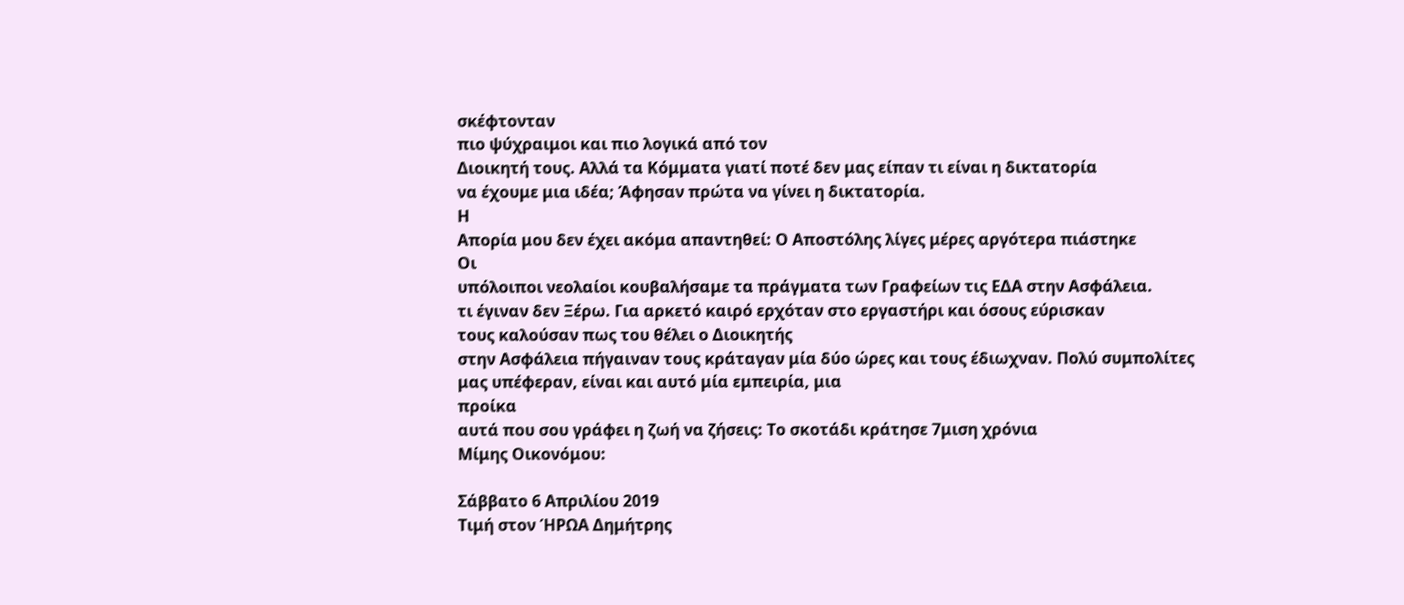σκέφτονταν
πιο ψύχραιμοι και πιο λογικά από τον
Διοικητή τους. Αλλά τα Κόμματα γιατί ποτέ δεν μας είπαν τι είναι η δικτατορία
να έχουμε μια ιδέα; Άφησαν πρώτα να γίνει η δικτατορία.
Η
Απορία μου δεν έχει ακόμα απαντηθεί: Ο Αποστόλης λίγες μέρες αργότερα πιάστηκε
Οι
υπόλοιποι νεολαίοι κουβαλήσαμε τα πράγματα των Γραφείων τις ΕΔΑ στην Ασφάλεια.
τι έγιναν δεν Ξέρω. Για αρκετό καιρό ερχόταν στο εργαστήρι και όσους εύρισκαν
τους καλούσαν πως του θέλει ο Διοικητής
στην Ασφάλεια πήγαιναν τους κράταγαν μία δύο ώρες και τους έδιωχναν. Πολύ συμπολίτες
μας υπέφεραν, είναι και αυτό μία εμπειρία, μια
προίκα
αυτά που σου γράφει η ζωή να ζήσεις: Το σκοτάδι κράτησε 7μιση χρόνια
Μίμης Οικονόμου:

Σάββατο 6 Απριλίου 2019
Τιμή στον ΉΡΩΑ Δημήτρης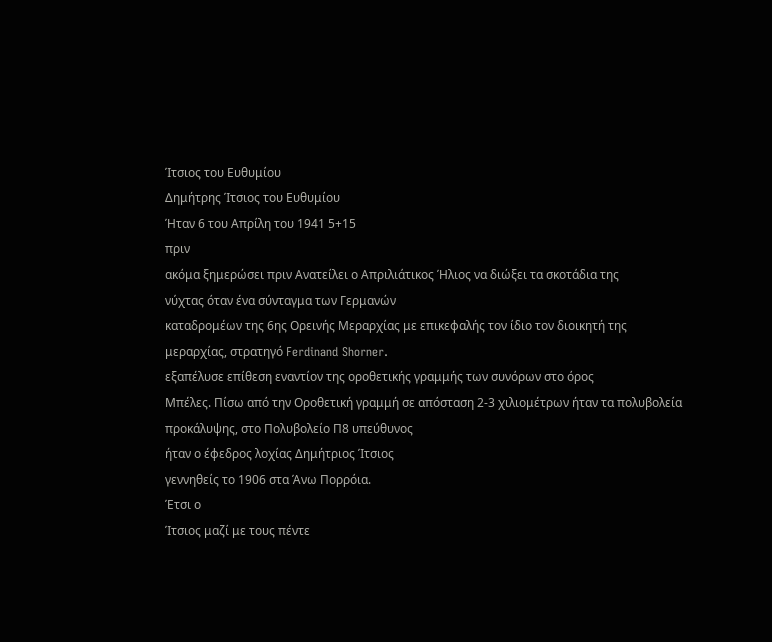Ίτσιος του Ευθυμίου
Δημήτρης Ίτσιος του Ευθυμίου
Ήταν 6 του Απρίλη του 1941 5+15
πριν
ακόμα ξημερώσει πριν Ανατείλει ο Απριλιάτικος Ήλιος να διώξει τα σκοτάδια της
νύχτας όταν ένα σύνταγμα των Γερμανών
καταδρομέων της 6ης Ορεινής Μεραρχίας με επικεφαλής τον ίδιο τον διοικητή της
μεραρχίας, στρατηγό Ferdinand Shorner.
εξαπέλυσε επίθεση εναντίον της οροθετικής γραμμής των συνόρων στο όρος
Μπέλες. Πίσω από την Οροθετική γραμμή σε απόσταση 2-3 χιλιομέτρων ήταν τα πολυβολεία
προκάλυψης, στο Πολυβολείο Π8 υπεύθυνος
ήταν ο έφεδρος λοχίας Δημήτριος Ίτσιος
γεννηθείς το 1906 στα Άνω Πορρόια.
Έτσι ο
Ίτσιος μαζί με τους πέντε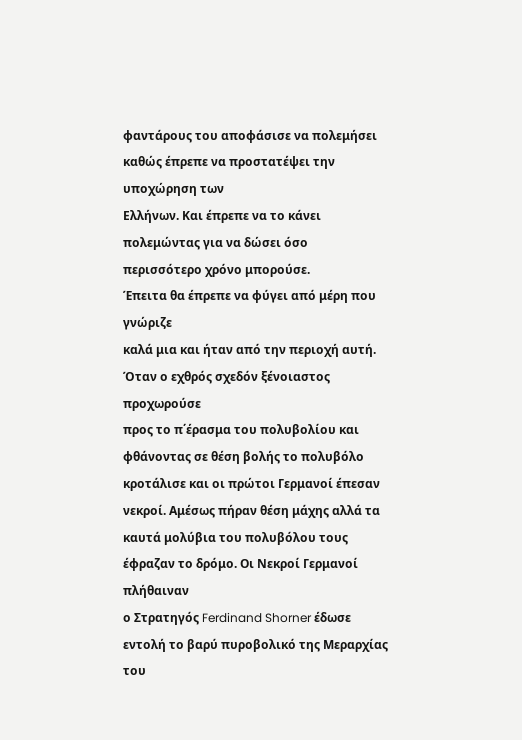φαντάρους του αποφάσισε να πολεμήσει καθώς έπρεπε να προστατέψει την υποχώρηση των
Ελλήνων. Και έπρεπε να το κάνει πολεμώντας για να δώσει όσο περισσότερο χρόνο μπορούσε.
Έπειτα θα έπρεπε να φύγει από μέρη που γνώριζε
καλά μια και ήταν από την περιοχή αυτή. Όταν ο εχθρός σχεδόν ξένοιαστος προχωρούσε
προς το π΄έρασμα του πολυβολίου και φθάνοντας σε θέση βολής το πολυβόλο
κροτάλισε και οι πρώτοι Γερμανοί έπεσαν νεκροί. Αμέσως πήραν θέση μάχης αλλά τα
καυτά μολύβια του πολυβόλου τους έφραζαν το δρόμο. Οι Νεκροί Γερμανοί πλήθαιναν
ο Στρατηγός Ferdinand Shorner έδωσε
εντολή το βαρύ πυροβολικό της Μεραρχίας του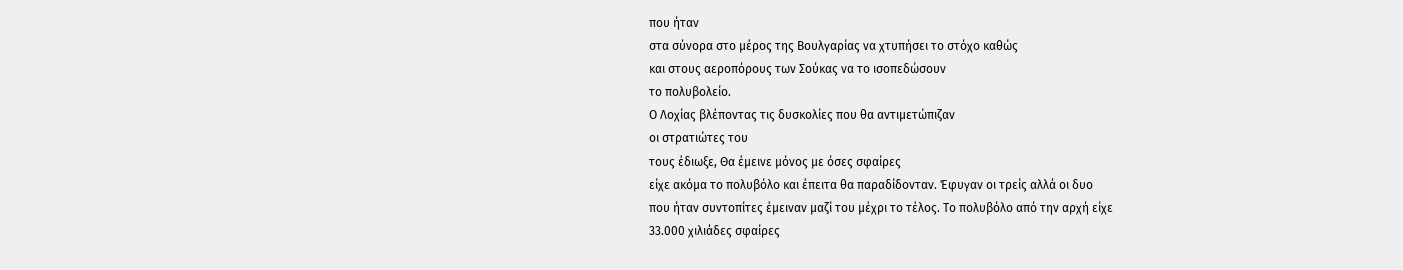που ήταν
στα σύνορα στο μέρος της Βουλγαρίας να χτυπήσει το στόχο καθώς
και στους αεροπόρους των Σούκας να το ισοπεδώσουν
το πολυβολείο.
Ο Λοχίας βλέποντας τις δυσκολίες που θα αντιμετώπιζαν
οι στρατιώτες του
τους έδιωξε, Θα έμεινε μόνος με όσες σφαίρες
είχε ακόμα το πολυβόλο και έπειτα θα παραδίδονταν. Έφυγαν οι τρείς αλλά οι δυο
που ήταν συντοπίτες έμειναν μαζί του μέχρι το τέλος. Το πολυβόλο από την αρχή είχε
33.000 χιλιάδες σφαίρες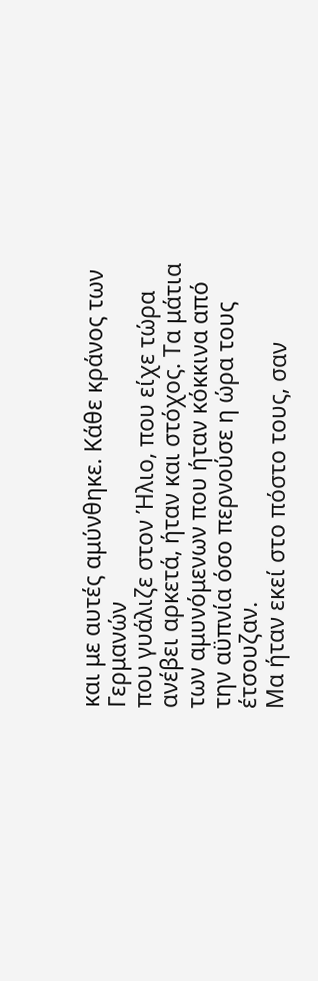και με αυτές αμύνθηκε. Κάθε κράνος των Γερμανών
που γυάλιζε στον Ήλιο, που είχε τώρα ανέβει αρκετά, ήταν και στόχος. Τα μάτια
των αμυνόμενων που ήταν κόκκινα από την αϋπνία όσο περνούσε η ώρα τους έτσουζαν.
Μα ήταν εκεί στο πόστο τους, σαν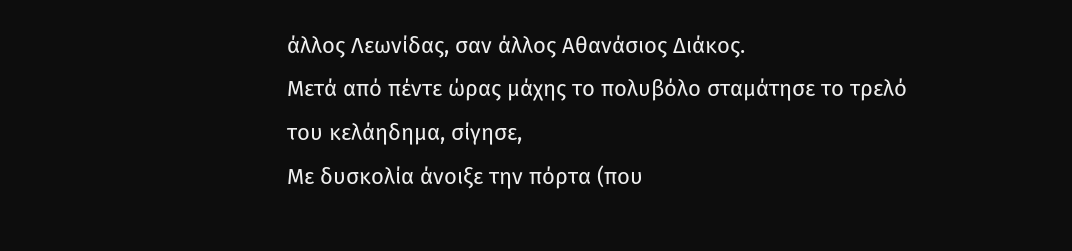άλλος Λεωνίδας, σαν άλλος Αθανάσιος Διάκος.
Μετά από πέντε ώρας μάχης το πολυβόλο σταμάτησε το τρελό του κελάηδημα, σίγησε,
Με δυσκολία άνοιξε την πόρτα (που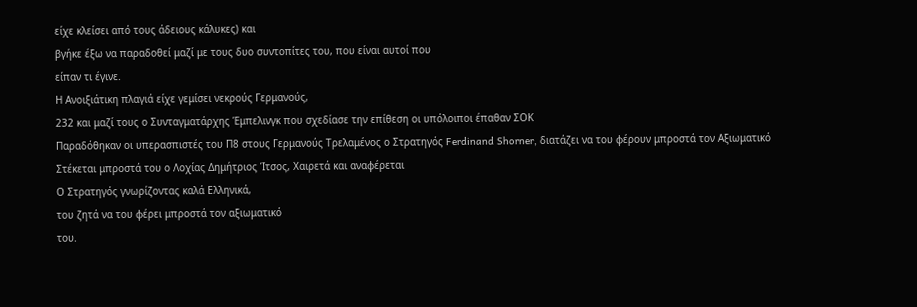είχε κλείσει από τους άδειους κάλυκες) και
βγήκε έξω να παραδοθεί μαζί με τους δυο συντοπίτες του, που είναι αυτοί που
είπαν τι έγινε.
Η Ανοιξιάτικη πλαγιά είχε γεμίσει νεκρούς Γερμανούς,
232 και μαζί τους ο Συνταγματάρχης Έμπελινγκ που σχεδίασε την επίθεση οι υπόλοιποι έπαθαν ΣΟΚ
Παραδόθηκαν οι υπερασπιστές του Π8 στους Γερμανούς Τρελαμένος ο Στρατηγός Ferdinand Shorner, διατάζει να του φέρουν μπροστά τον Αξιωματικό
Στέκεται μπροστά του ο Λοχίας Δημήτριος Ίτσος, Χαιρετά και αναφέρεται
Ο Στρατηγός γνωρίζοντας καλά Ελληνικά,
του ζητά να του φέρει μπροστά τον αξιωματικό
του.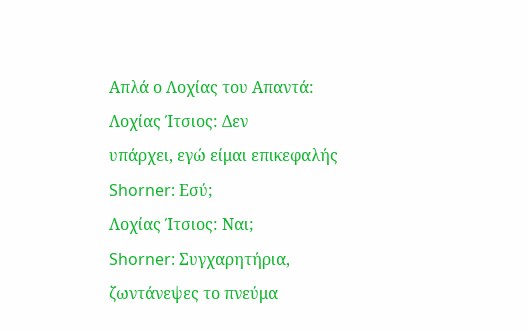Απλά ο Λοχίας του Απαντά:
Λοχίας Ίτσιος: Δεν
υπάρχει, εγώ είμαι επικεφαλής
Shorner: Εσύ;
Λοχίας Ίτσιος: Ναι;
Shorner: Συγχαρητήρια,
ζωντάνεψες το πνεύμα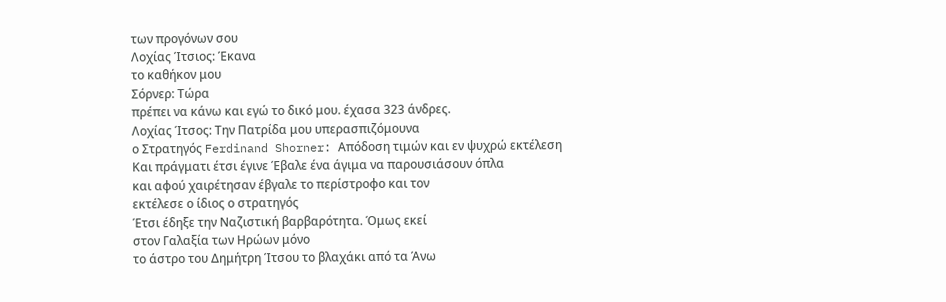των προγόνων σου
Λοχίας Ίτσιος: Έκανα
το καθήκον μου
Σόρνερ: Τώρα
πρέπει να κάνω και εγώ το δικό μου. έχασα 323 άνδρες.
Λοχίας Ίτσος: Την Πατρίδα μου υπερασπιζόμουνα
ο Στρατηγός Ferdinand Shorner: Απόδοση τιμών και εν ψυχρώ εκτέλεση
Και πράγματι έτσι έγινε Έβαλε ένα άγιμα να παρουσιάσουν όπλα
και αφού χαιρέτησαν έβγαλε το περίστροφο και τον
εκτέλεσε ο ίδιος ο στρατηγός
Έτσι έδηξε την Ναζιστική βαρβαρότητα. Όμως εκεί
στον Γαλαξία των Ηρώων μόνο
το άστρο του Δημήτρη Ίτσου το βλαχάκι από τα Άνω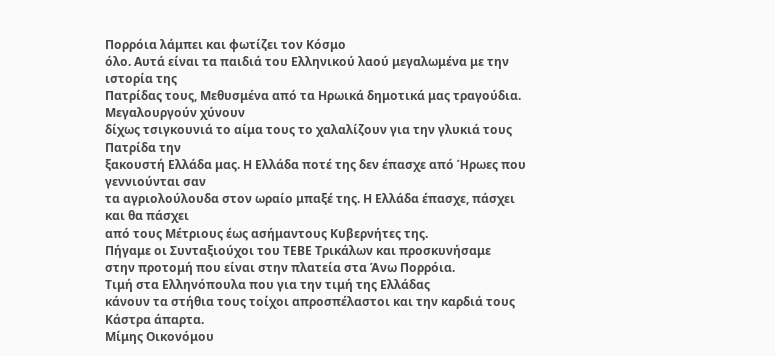Πορρόια λάμπει και φωτίζει τον Κόσμο
όλο. Αυτά είναι τα παιδιά του Ελληνικού λαού μεγαλωμένα με την ιστορία της
Πατρίδας τους, Μεθυσμένα από τα Ηρωικά δημοτικά μας τραγούδια. Μεγαλουργούν χύνουν
δίχως τσιγκουνιά το αίμα τους το χαλαλίζουν για την γλυκιά τους Πατρίδα την
ξακουστή Ελλάδα μας. Η Ελλάδα ποτέ της δεν έπασχε από Ήρωες που γεννιούνται σαν
τα αγριολούλουδα στον ωραίο μπαξέ της. Η Ελλάδα έπασχε, πάσχει και θα πάσχει
από τους Μέτριους έως ασήμαντους Κυβερνήτες της.
Πήγαμε οι Συνταξιούχοι του ΤΕΒΕ Τρικάλων και προσκυνήσαμε
στην προτομή που είναι στην πλατεία στα Άνω Πορρόια.
Τιμή στα Ελληνόπουλα που για την τιμή της Ελλάδας
κάνουν τα στήθια τους τοίχοι απροσπέλαστοι και την καρδιά τους Κάστρα άπαρτα.
Μίμης Οικονόμου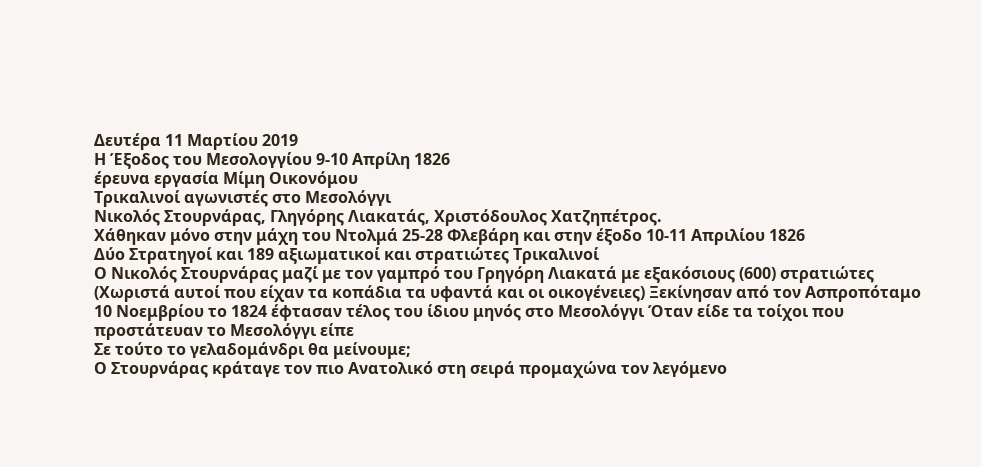Δευτέρα 11 Μαρτίου 2019
Η Έξοδος του Μεσολογγίου 9-10 Απρίλη 1826
έρευνα εργασία Μίμη Οικονόμου
Τρικαλινοί αγωνιστές στο Μεσολόγγι
Νικολός Στουρνάρας, Γληγόρης Λιακατάς, Χριστόδουλος Χατζηπέτρος.
Χάθηκαν μόνο στην μάχη του Ντολμά 25-28 Φλεβάρη και στην έξοδο 10-11 Απριλίου 1826
Δύο Στρατηγοί και 189 αξιωματικοί και στρατιώτες Τρικαλινοί
Ο Νικολός Στουρνάρας μαζί με τον γαμπρό του Γρηγόρη Λιακατά με εξακόσιους (600) στρατιώτες (Χωριστά αυτοί που είχαν τα κοπάδια τα υφαντά και οι οικογένειες) Ξεκίνησαν από τον Ασπροπόταμο 10 Νοεμβρίου το 1824 έφτασαν τέλος του ίδιου μηνός στο Μεσολόγγι Όταν είδε τα τοίχοι που προστάτευαν το Μεσολόγγι είπε
Σε τούτο το γελαδομάνδρι θα μείνουμε;
Ο Στουρνάρας κράταγε τον πιο Ανατολικό στη σειρά προμαχώνα τον λεγόμενο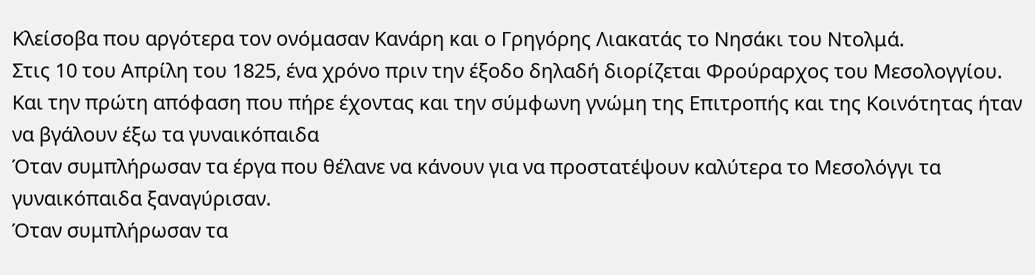Κλείσοβα που αργότερα τον ονόμασαν Κανάρη και ο Γρηγόρης Λιακατάς το Νησάκι του Ντολμά.
Στις 10 του Απρίλη του 1825, ένα χρόνο πριν την έξοδο δηλαδή διορίζεται Φρούραρχος του Μεσολογγίου. Και την πρώτη απόφαση που πήρε έχοντας και την σύμφωνη γνώμη της Επιτροπής και της Κοινότητας ήταν να βγάλουν έξω τα γυναικόπαιδα
Όταν συμπλήρωσαν τα έργα που θέλανε να κάνουν για να προστατέψουν καλύτερα το Μεσολόγγι τα γυναικόπαιδα ξαναγύρισαν.
Όταν συμπλήρωσαν τα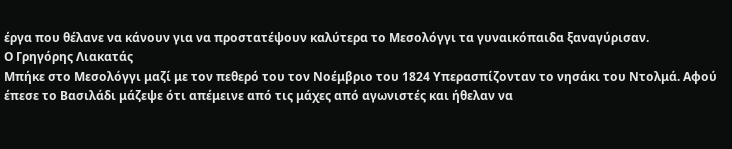έργα που θέλανε να κάνουν για να προστατέψουν καλύτερα το Μεσολόγγι τα γυναικόπαιδα ξαναγύρισαν.
Ο Γρηγόρης Λιακατάς
Μπήκε στο Μεσολόγγι μαζί με τον πεθερό του τον Νοέμβριο του 1824 Υπερασπίζονταν το νησάκι του Ντολμά. Αφού έπεσε το Βασιλάδι μάζεψε ότι απέμεινε από τις μάχες από αγωνιστές και ήθελαν να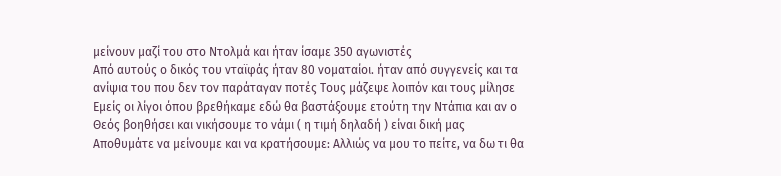μείνουν μαζί του στο Ντολμά και ήταν ίσαμε 350 αγωνιστές
Από αυτούς ο δικός του νταϊφάς ήταν 80 νοματαίοι. ήταν από συγγενείς και τα ανίψια του που δεν τον παράταγαν ποτές Τους μάζεψε λοιπόν και τους μίλησε
Εμείς οι λίγοι όπου βρεθήκαμε εδώ θα βαστάξουμε ετούτη την Ντάπια και αν ο Θεός βοηθήσει και νικήσουμε το νάμι ( η τιμή δηλαδή ) είναι δική μας Αποθυμάτε να μείνουμε και να κρατήσουμε: Αλλιώς να μου το πείτε, να δω τι θα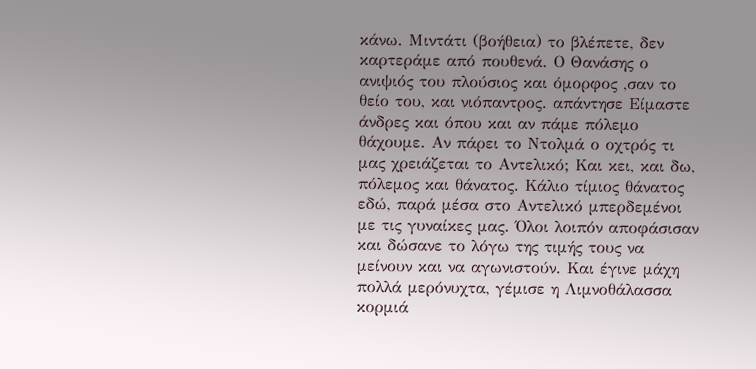κάνω. Μιντάτι (βοήθεια) το βλέπετε, δεν καρτεράμε από πουθενά. Ο Θανάσης ο ανιψιός του πλούσιος και όμορφος ,σαν το θείο του, και νιόπαντρος. απάντησε Είμαστε άνδρες και όπου και αν πάμε πόλεμο θάχουμε. Αν πάρει το Ντολμά ο οχτρός τι μας χρειάζεται το Αντελικό; Και κει, και δω, πόλεμος και θάνατος. Κάλιο τίμιος θάνατος εδώ, παρά μέσα στο Αντελικό μπερδεμένοι με τις γυναίκες μας. Όλοι λοιπόν αποφάσισαν και δώσανε το λόγω της τιμής τους να μείνουν και να αγωνιστούν. Και έγινε μάχη πολλά μερόνυχτα, γέμισε η Λιμνοθάλασσα κορμιά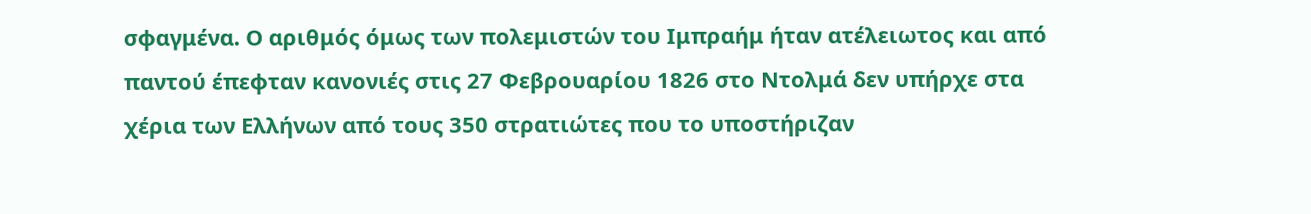σφαγμένα. Ο αριθμός όμως των πολεμιστών του Ιμπραήμ ήταν ατέλειωτος και από παντού έπεφταν κανονιές στις 27 Φεβρουαρίου 1826 στο Ντολμά δεν υπήρχε στα χέρια των Ελλήνων από τους 350 στρατιώτες που το υποστήριζαν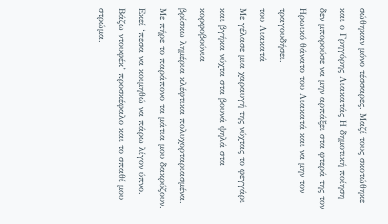σώθηκαν μόνο τέσσαρες. Μαζί τους σκοτώθηκε και ο Γρηγόρης Λιακατάς Η δημοτική ποίηση δεν μπορούσε να μην αρπάξει στα φτερά της τον Ηρωικό θάνατο του Λιακατά και να μην τον τραγουδήσει.
του Λιακατά
Με γέλασε μια χαραυγή της νύχτας το φεγγάρι
και βγήκα νύχτα στα βουνά ψηλά στα κορφοβούνια
βρίσκω λημέρια κλέφτικα πολυχορταριασμένα.
Με πήρε το παράπονο τα μάτια μου δακρύζουν.
Εκεί ‘πεσα να κοιμηθώ να πάρω λίγον ύπνο.
Βάζω ντουφέκ’ προσκέφαλο και το σπαθί μου στρώμα.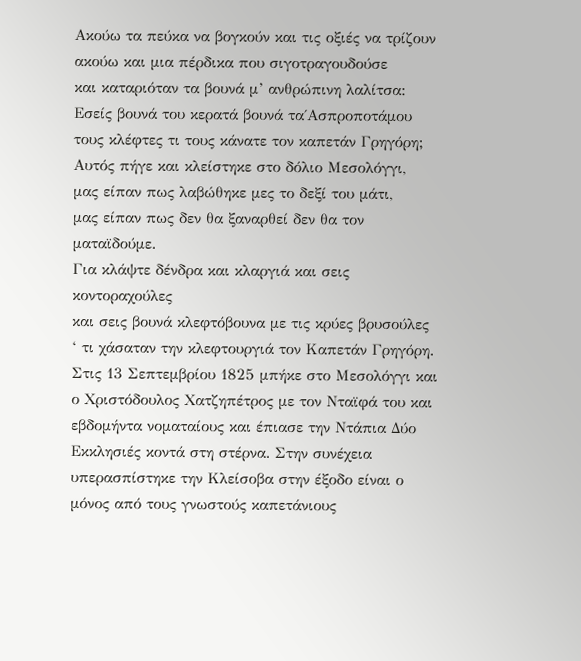Ακούω τα πεύκα να βογκούν και τις οξιές να τρίζουν
ακούω και μια πέρδικα που σιγοτραγουδούσε
και καταριόταν τα βουνά μ’ ανθρώπινη λαλίτσα:
Εσείς βουνά του κερατά βουνά τα΄Ασπροποτάμου
τους κλέφτες τι τους κάνατε τον καπετάν Γρηγόρη;
Αυτός πήγε και κλείστηκε στο δόλιο Μεσολόγγι,
μας είπαν πως λαβώθηκε μες το δεξί του μάτι,
μας είπαν πως δεν θα ξαναρθεί δεν θα τον ματαϊδούμε.
Για κλάψτε δένδρα και κλαργιά και σεις κοντοραχούλες
και σεις βουνά κλεφτόβουνα με τις κρύες βρυσούλες
‘ τι χάσαταν την κλεφτουργιά τον Καπετάν Γρηγόρη.
Στις 13 Σεπτεμβρίου 1825 μπήκε στο Μεσολόγγι και ο Χριστόδουλος Χατζηπέτρος με τον Νταϊφά του και εβδομήντα νοματαίους και έπιασε την Ντάπια Δύο Εκκλησιές κοντά στη στέρνα. Στην συνέχεια υπερασπίστηκε την Κλείσοβα στην έξοδο είναι ο μόνος από τους γνωστούς καπετάνιους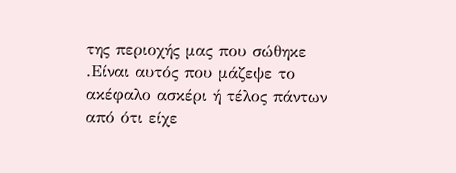της περιοχής μας που σώθηκε .Είναι αυτός που μάζεψε το ακέφαλο ασκέρι ή τέλος πάντων από ότι είχε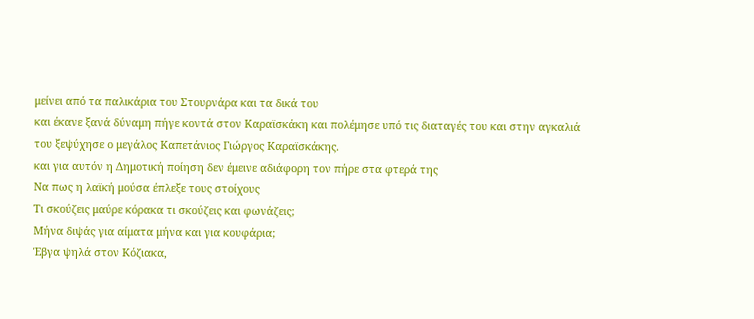μείνει από τα παλικάρια του Στουρνάρα και τα δικά του
και έκανε ξανά δύναμη πήγε κοντά στον Καραϊσκάκη και πολέμησε υπό τις διαταγές του και στην αγκαλιά του ξεψύχησε ο μεγάλος Καπετάνιος Γιώργος Καραϊσκάκης.
και για αυτόν η Δημοτική ποίηση δεν έμεινε αδιάφορη τον πήρε στα φτερά της
Να πως η λαϊκή μούσα έπλεξε τους στοίχους
Τι σκούζεις μαύρε κόρακα τι σκούζεις και φωνάζεις;
Μήνα διψάς για αίματα μήνα και για κουφάρια;
Έβγα ψηλά στον Κόζιακα,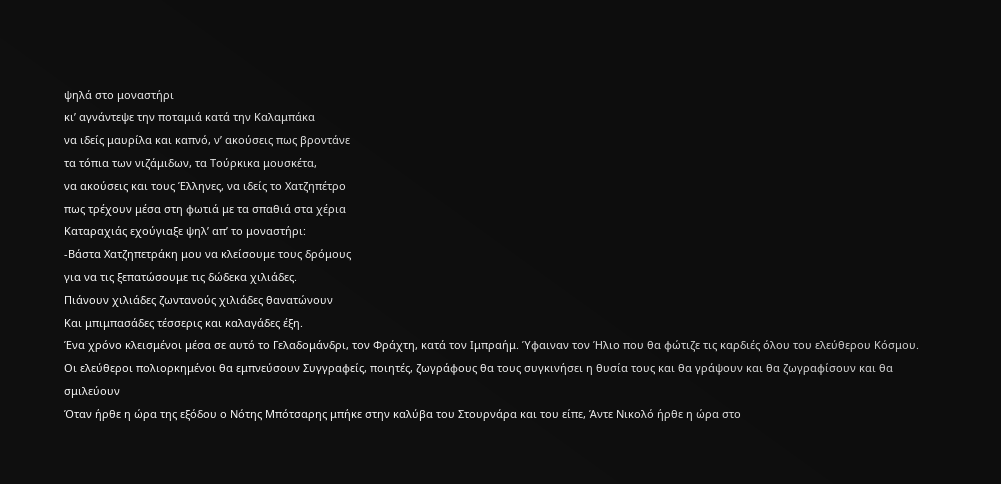ψηλά στο μοναστήρι
κι’ αγνάντεψε την ποταμιά κατά την Καλαμπάκα
να ιδείς μαυρίλα και καπνό, ν’ ακούσεις πως βροντάνε
τα τόπια των νιζάμιδων, τα Τούρκικα μουσκέτα,
να ακούσεις και τους Έλληνες, να ιδείς το Χατζηπέτρο
πως τρέχουν μέσα στη φωτιά με τα σπαθιά στα χέρια
Καταραχιάς εχούγιαξε ψηλ’ απ’ το μοναστήρι:
-Βάστα Χατζηπετράκη μου να κλείσουμε τους δρόμους
για να τις ξεπατώσουμε τις δώδεκα χιλιάδες.
Πιάνουν χιλιάδες ζωντανούς χιλιάδες θανατώνουν
Και μπιμπασάδες τέσσερις και καλαγάδες έξη.
Ένα χρόνο κλεισμένοι μέσα σε αυτό το Γελαδομάνδρι, τον Φράχτη, κατά τον Ιμπραήμ. Ύφαιναν τον Ήλιο που θα φώτιζε τις καρδιές όλου του ελεύθερου Κόσμου.
Οι ελεύθεροι πολιορκημένοι θα εμπνεύσουν Συγγραφείς, ποιητές, ζωγράφους θα τους συγκινήσει η θυσία τους και θα γράψουν και θα ζωγραφίσουν και θα σμιλεύουν
Όταν ήρθε η ώρα της εξόδου ο Νότης Μπότσαρης μπήκε στην καλύβα του Στουρνάρα και του είπε, Άντε Νικολό ήρθε η ώρα στο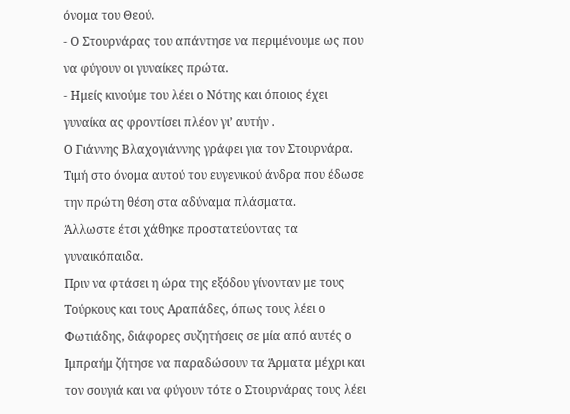όνομα του Θεού.
- Ο Στουρνάρας του απάντησε να περιμένουμε ως που να φύγουν οι γυναίκες πρώτα.
- Ημείς κινούμε του λέει ο Νότης και όποιος έχει γυναίκα ας φροντίσει πλέον γι’ αυτήν .
Ο Γιάννης Βλαχογιάννης γράφει για τον Στουρνάρα.
Τιμή στο όνομα αυτού του ευγενικού άνδρα που έδωσε την πρώτη θέση στα αδύναμα πλάσματα.
Άλλωστε έτσι χάθηκε προστατεύοντας τα γυναικόπαιδα.
Πριν να φτάσει η ώρα της εξόδου γίνονταν με τους Τούρκους και τους Αραπάδες, όπως τους λέει ο Φωτιάδης, διάφορες συζητήσεις σε μία από αυτές ο Ιμπραήμ ζήτησε να παραδώσουν τα Άρματα μέχρι και τον σουγιά και να φύγουν τότε ο Στουρνάρας τους λέει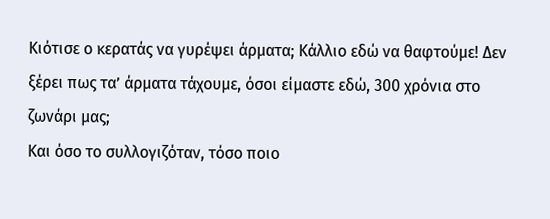Κιότισε ο κερατάς να γυρέψει άρματα; Κάλλιο εδώ να θαφτούμε! Δεν ξέρει πως τα’ άρματα τάχουμε, όσοι είμαστε εδώ, 300 χρόνια στο ζωνάρι μας;
Και όσο το συλλογιζόταν, τόσο ποιο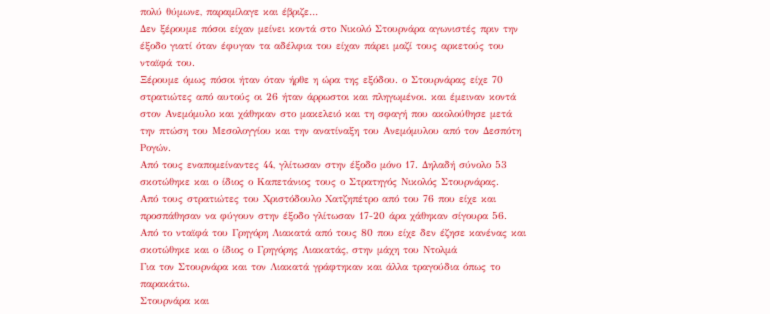πολύ θύμωνε, παραμίλαγε και έβριζε…
Δεν ξέρουμε πόσοι είχαν μείνει κοντά στο Νικολό Στουρνάρα αγωνιστές πριν την έξοδο γιατί όταν έφυγαν τα αδέλφια του είχαν πάρει μαζί τους αρκετούς του νταϊφά του.
Ξέρουμε όμως πόσοι ήταν όταν ήρθε η ώρα της εξόδου. ο Στουρνάρας είχε 70 στρατιώτες από αυτούς οι 26 ήταν άρρωστοι και πληγωμένοι. και έμειναν κοντά στον Ανεμόμυλο και χάθηκαν στο μακελειό και τη σφαγή που ακολούθησε μετά την πτώση του Μεσολογγίου και την ανατίναξη του Ανεμόμυλου από τον Δεσπότη Ρογών.
Από τους εναπομείναντες 44, γλίτωσαν στην έξοδο μόνο 17. Δηλαδή σύνολο 53 σκοτώθηκε και ο ίδιος ο Καπετάνιος τους ο Στρατηγός Νικολός Στουρνάρας.
Από τους στρατιώτες του Χριστόδουλο Χατζηπέτρο από του 76 που είχε και προσπάθησαν να φύγουν στην έξοδο γλίτωσαν 17-20 άρα χάθηκαν σίγουρα 56.
Από το νταϊφά του Γρηγόρη Λιακατά από τους 80 που είχε δεν έζησε κανένας και σκοτώθηκε και ο ίδιος ο Γρηγόρης Λιακατάς, στην μάχη του Ντολμά
Για τον Στουρνάρα και τον Λιακατά γράφτηκαν και άλλα τραγούδια όπως το παρακάτω.
Στουρνάρα και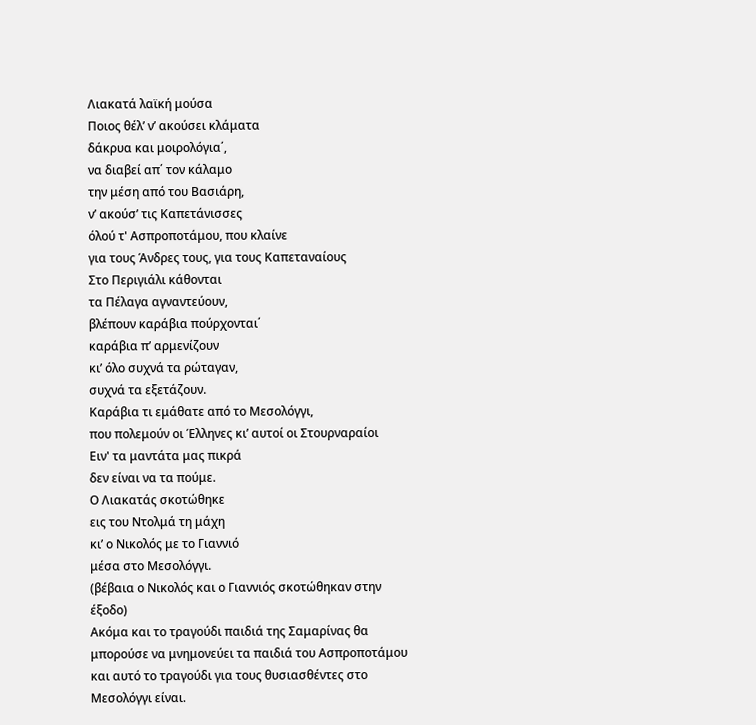Λιακατά λαϊκή μούσα
Ποιος θέλ’ ν’ ακούσει κλάματα
δάκρυα και μοιρολόγια΄,
να διαβεί απ΄ τον κάλαμο
την μέση από του Βασιάρη,
ν’ ακούσ’ τις Καπετάνισσες
όλού τ' Ασπροποτάμου, που κλαίνε
για τους Άνδρες τους, για τους Καπεταναίους
Στο Περιγιάλι κάθονται
τα Πέλαγα αγναντεύουν,
βλέπουν καράβια πούρχονται΄
καράβια π’ αρμενίζουν
κι’ όλο συχνά τα ρώταγαν,
συχνά τα εξετάζουν.
Καράβια τι εμάθατε από το Μεσολόγγι,
που πολεμούν οι Έλληνες κι’ αυτοί οι Στουρναραίοι
Ειν' τα μαντάτα μας πικρά
δεν είναι να τα πούμε.
Ο Λιακατάς σκοτώθηκε
εις του Ντολμά τη μάχη
κι’ ο Νικολός με το Γιαννιό
μέσα στο Μεσολόγγι.
(βέβαια ο Νικολός και ο Γιαννιός σκοτώθηκαν στην έξοδο)
Ακόμα και το τραγούδι παιδιά της Σαμαρίνας θα μπορούσε να μνημονεύει τα παιδιά του Ασπροποτάμου και αυτό το τραγούδι για τους θυσιασθέντες στο Μεσολόγγι είναι.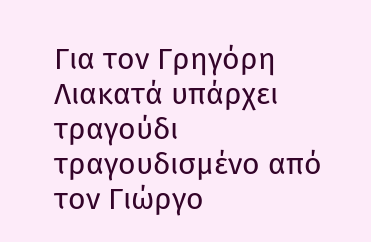Για τον Γρηγόρη Λιακατά υπάρχει τραγούδι τραγουδισμένο από τον Γιώργο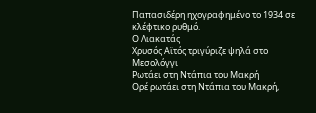Παπασιδέρη ηχογραφημένο το 1934 σε κλέφτικο ρυθμό.
Ο Λιακατάς
Χρυσός Αϊτός τριγύριζε ψηλά στο Μεσολόγγι
Ρωτάει στη Ντάπια του Μακρή
Ορέ ρωτάει στη Ντάπια του Μακρή,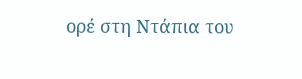ορέ στη Ντάπια του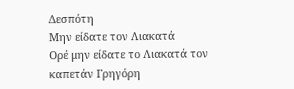Δεσπότη
Μην είδατε τον Λιακατά
Ορέ μην είδατε το Λιακατά τον καπετάν Γρηγόρη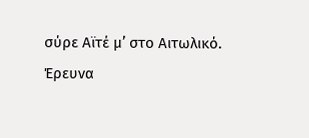σύρε Αϊτέ μ’ στο Αιτωλικό.
Έρευνα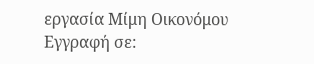εργασία Μίμη Οικονόμου
Εγγραφή σε: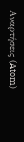Αναρτήσεις (Atom)